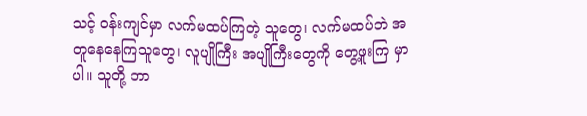သင့် ဝန်းကျင်မှာ လက်မထပ်ကြတဲ့ သူတွေ၊ လက်မထပ်ဘဲ အတူနေနေကြသူတွေ၊ လူပျိုကြီး အပျိုကြီးတွေကို တွေ့ဖူးကြ မှာပါ။ သူတို့ ဘာ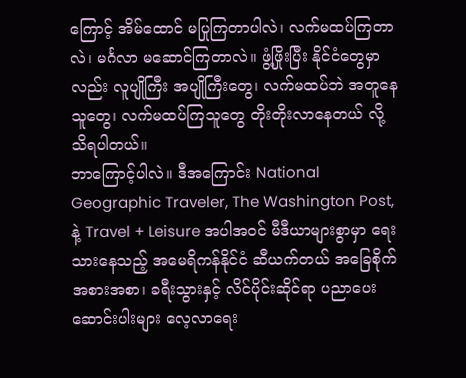ကြောင့် အိမ်ထောင် မပြုကြတာပါလဲ၊ လက်မထပ်ကြတာလဲ၊ မင်္ဂလာ မဆောင်ကြတာလဲ။ ဖွံ့ဖြိုးပြီး နိုင်ငံတွေမှာလည်း လူပျိုကြီး အပျိုကြီးတွေ၊ လက်မထပ်ဘဲ အတူနေသူတွေ၊ လက်မထပ်ကြသူတွေ တိုးတိုးလာနေတယ် လို့ သိရပါတယ်။
ဘာကြောင့်ပါလဲ။ ဒီအကြောင်း National Geographic Traveler, The Washington Post, နဲ့ Travel + Leisure အပါအဝင် မီဒီယာများစွာမှာ ရေးသားနေသည့် အမေရိကန်နိုင်ငံ ဆီယက်တယ် အခြေစိုက် အစားအစာ၊ ခရီးသွားနှင့် လိင်ပိုင်းဆိုင်ရာ ပညာပေး ဆောင်းပါးများ လေ့လာရေး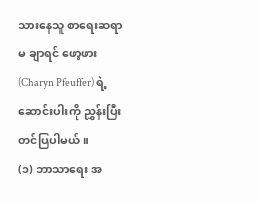သားနေသူ စာရေးဆရာမ ချာရင် ဖော့ဖား (Charyn Pfeuffer) ရဲ့ ဆောင်းပါးကို ညွှန်းပြီး တင်ပြပါမယ်။
(၁) ဘာသာရေး အ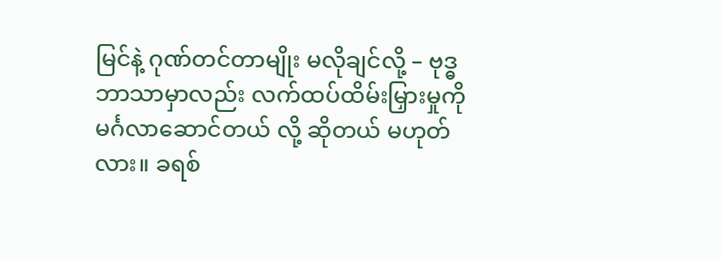မြင်နဲ့ ဂုဏ်တင်တာမျိုး မလိုချင်လို့ – ဗုဒ္ဓဘာသာမှာလည်း လက်ထပ်ထိမ်းမြှားမှုကို မင်္ဂလာဆောင်တယ် လို့ ဆိုတယ် မဟုတ်လား။ ခရစ်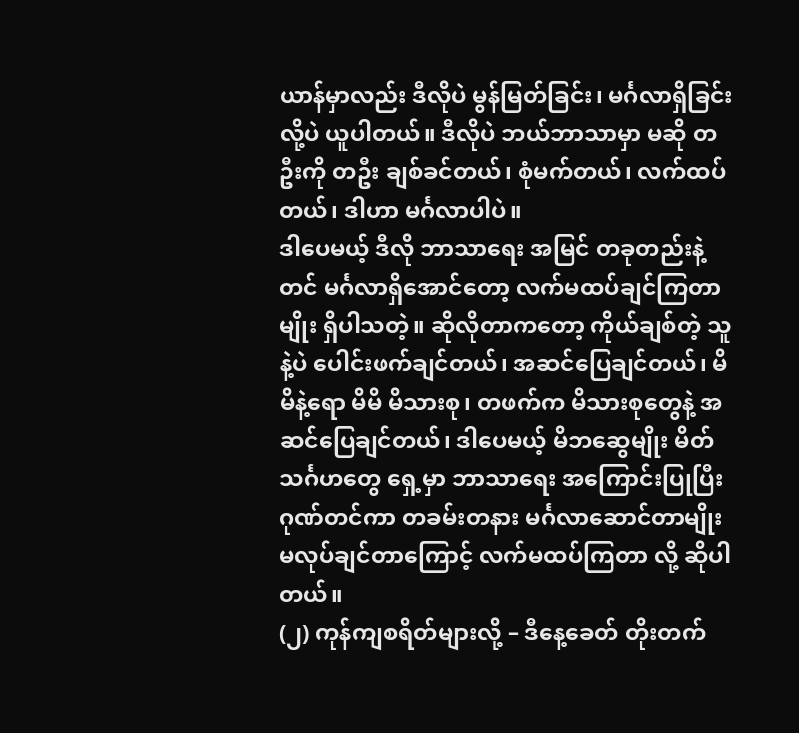ယာန်မှာလည်း ဒီလိုပဲ မွန်မြတ်ခြင်း၊ မင်္ဂလာရှိခြင်းလို့ပဲ ယူပါတယ်။ ဒီလိုပဲ ဘယ်ဘာသာမှာ မဆို တဦးကို တဦး ချစ်ခင်တယ်၊ စုံမက်တယ်၊ လက်ထပ်တယ်၊ ဒါဟာ မင်္ဂလာပါပဲ။
ဒါပေမယ့် ဒီလို ဘာသာရေး အမြင် တခုတည်းနဲ့တင် မင်္ဂလာရှိအောင်တော့ လက်မထပ်ချင်ကြတာမျိုး ရှိပါသတဲ့။ ဆိုလိုတာကတော့ ကိုယ်ချစ်တဲ့ သူနဲ့ပဲ ပေါင်းဖက်ချင်တယ်၊ အဆင်ပြေချင်တယ်၊ မိမိနဲ့ရော မိမိ မိသားစု၊ တဖက်က မိသားစုတွေနဲ့ အဆင်ပြေချင်တယ်၊ ဒါပေမယ့် မိဘဆွေမျိုး မိတ်သင်္ဂဟတွေ ရှေ့မှာ ဘာသာရေး အကြောင်းပြုပြီး ဂုဏ်တင်ကာ တခမ်းတနား မင်္ဂလာဆောင်တာမျိုး မလုပ်ချင်တာကြောင့် လက်မထပ်ကြတာ လို့ ဆိုပါတယ်။
(၂) ကုန်ကျစရိတ်များလို့ – ဒီနေ့ခေတ် တိုးတက်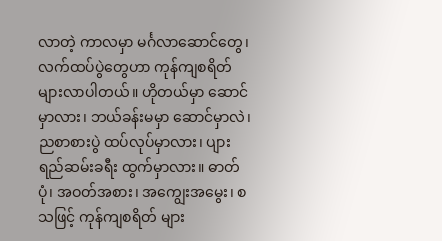လာတဲ့ ကာလမှာ မင်္ဂလာဆောင်တွေ၊ လက်ထပ်ပွဲတွေဟာ ကုန်ကျစရိတ် များလာပါတယ်။ ဟိုတယ်မှာ ဆောင်မှာလား၊ ဘယ်ခန်းမမှာ ဆောင်မှာလဲ၊ ညစာစားပွဲ ထပ်လုပ်မှာလား၊ ပျားရည်ဆမ်းခရီး ထွက်မှာလား။ ဓာတ်ပုံ၊ အဝတ်အစား၊ အကျွေးအမွေး၊ စသဖြင့် ကုန်ကျစရိတ် များ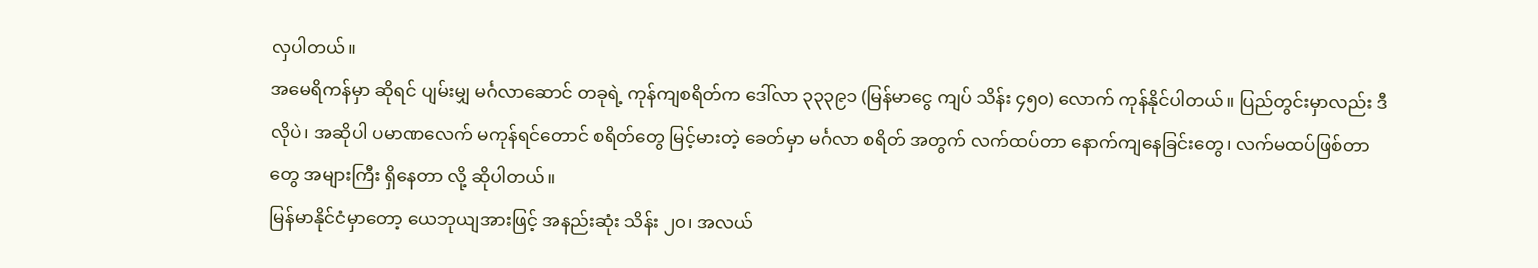လှပါတယ်။
အမေရိကန်မှာ ဆိုရင် ပျမ်းမျှ မင်္ဂလာဆောင် တခုရဲ့ ကုန်ကျစရိတ်က ဒေါ်လာ ၃၃၃၉၁ (မြန်မာငွေ ကျပ် သိန်း ၄၅၀) လောက် ကုန်နိုင်ပါတယ်။ ပြည်တွင်းမှာလည်း ဒီလိုပဲ၊ အဆိုပါ ပမာဏလေက် မကုန်ရင်တောင် စရိတ်တွေ မြင့်မားတဲ့ ခေတ်မှာ မင်္ဂလာ စရိတ် အတွက် လက်ထပ်တာ နောက်ကျနေခြင်းတွေ၊ လက်မထပ်ဖြစ်တာတွေ အများကြီး ရှိနေတာ လို့ ဆိုပါတယ်။
မြန်မာနိုင်ငံမှာတော့ ယေဘုယျအားဖြင့် အနည်းဆုံး သိန်း ၂၀၊ အလယ်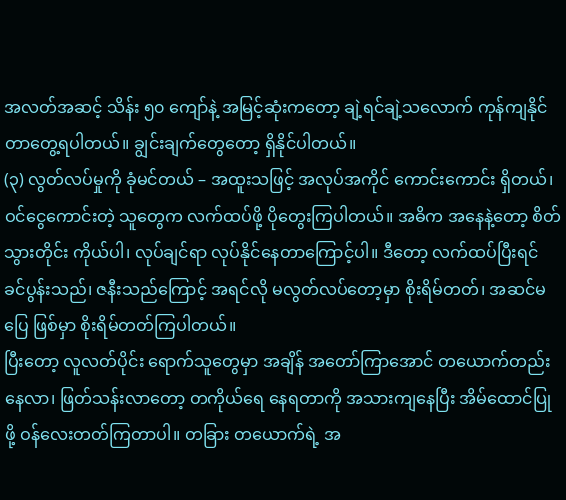အလတ်အဆင့် သိန်း ၅၀ ကျော်နဲ့ အမြင့်ဆုံးကတော့ ချဲ့ရင်ချဲ့သလောက် ကုန်ကျနိုင်တာတွေ့ရပါတယ်။ ချွင်းချက်တွေတော့ ရှိနိုင်ပါတယ်။
(၃) လွတ်လပ်မှုကို ခုံမင်တယ် – အထူးသဖြင့် အလုပ်အကိုင် ကောင်းကောင်း ရှိတယ်၊ ဝင်ငွေကောင်းတဲ့ သူတွေက လက်ထပ်ဖို့ ပိုတွေးကြပါတယ်။ အဓိက အနေနဲ့တော့ စိတ်သွားတိုင်း ကိုယ်ပါ၊ လုပ်ချင်ရာ လုပ်နိုင်နေတာကြောင့်ပါ။ ဒီတော့ လက်ထပ်ပြီးရင် ခင်ပွန်းသည်၊ ဇနီးသည်ကြောင့် အရင်လို မလွတ်လပ်တော့မှာ စိုးရိမ်တတ်၊ အဆင်မပြေ ဖြစ်မှာ စိုးရိမ်တတ်ကြပါတယ်။
ပြီးတော့ လူလတ်ပိုင်း ရောက်သူတွေမှာ အချိန် အတော်ကြာအောင် တယောက်တည်း နေလာ၊ ဖြတ်သန်းလာတော့ တကိုယ်ရေ နေရတာကို အသားကျနေပြီး အိမ်ထောင်ပြုဖို့ ဝန်လေးတတ်ကြတာပါ။ တခြား တယောက်ရဲ့ အ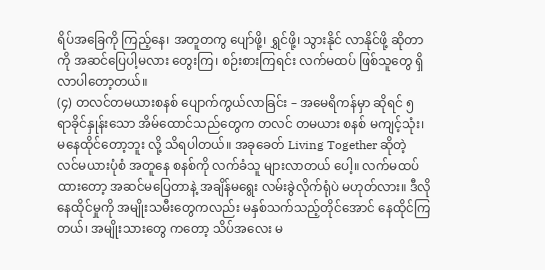ရိပ်အခြေကို ကြည့်နေ၊ အတူတကွ ပျော်ဖို့၊ ရွှင်ဖို့၊ သွားနိုင် လာနိုင်ဖို့ ဆိုတာကို အဆင်ပြေပါ့မလား တွေးကြ၊ စဉ်းစားကြရင်း လက်မထပ် ဖြစ်သူတွေ ရှိလာပါတော့တယ်။
(၄) တလင်တမယားစနစ် ပျောက်ကွယ်လာခြင်း – အမေရိကန်မှာ ဆိုရင် ၅ ရာခိုင်နှုန်းသော အိမ်ထောင်သည်တွေက တလင် တမယား စနစ် မကျင့်သုံး၊ မနေထိုင်တော့ဘူး လို့ သိရပါတယ်။ အခုခေတ် Living Together ဆိုတဲ့ လင်မယားပုံစံ အတူနေ စနစ်ကို လက်ခံသူ များလာတယ် ပေါ့။ လက်မထပ်ထားတော့ အဆင်မပြေတာနဲ့ အချိန်မရွေး လမ်းခွဲလိုက်ရုံပဲ မဟုတ်လား။ ဒီလို နေထိုင်မှုကို အမျိုးသမီးတွေကလည်း မနှစ်သက်သည့်တိုင်အောင် နေထိုင်ကြတယ်၊ အမျိုးသားတွေ ကတော့ သိပ်အလေး မ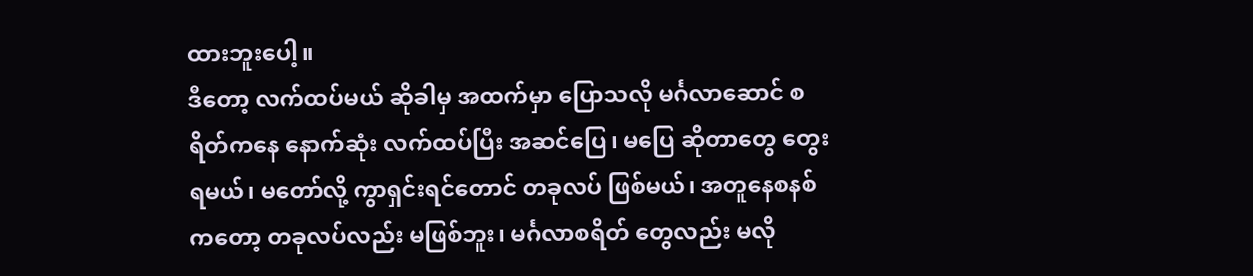ထားဘူးပေါ့။
ဒီတော့ လက်ထပ်မယ် ဆိုခါမှ အထက်မှာ ပြောသလို မင်္ဂလာဆောင် စရိတ်ကနေ နောက်ဆုံး လက်ထပ်ပြီး အဆင်ပြေ၊ မပြေ ဆိုတာတွေ တွေးရမယ်၊ မတော်လို့ ကွာရှင်းရင်တောင် တခုလပ် ဖြစ်မယ်၊ အတူနေစနစ်ကတော့ တခုလပ်လည်း မဖြစ်ဘူး၊ မင်္ဂလာစရိတ် တွေလည်း မလို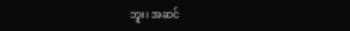ဘူး၊ အဆင်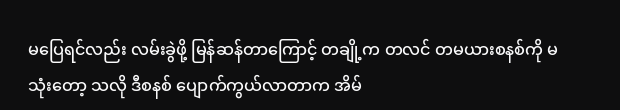မပြေရင်လည်း လမ်းခွဲဖို့ မြန်ဆန်တာကြောင့် တချို့က တလင် တမယားစနစ်ကို မသုံးတော့ သလို ဒီစနစ် ပျောက်ကွယ်လာတာက အိမ်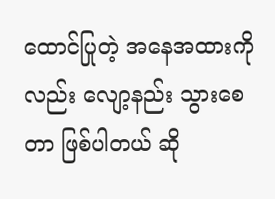ထောင်ပြုတဲ့ အနေအထားကိုလည်း လျော့နည်း သွားစေတာ ဖြစ်ပါတယ် ဆို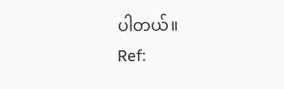ပါတယ်။
Ref: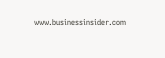www.businessinsider.com